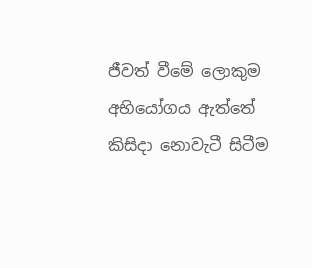ජීවත් වීමේ ලොකුම අභියෝගය ඇත්තේ කිසිදා නොවැටී සිටීම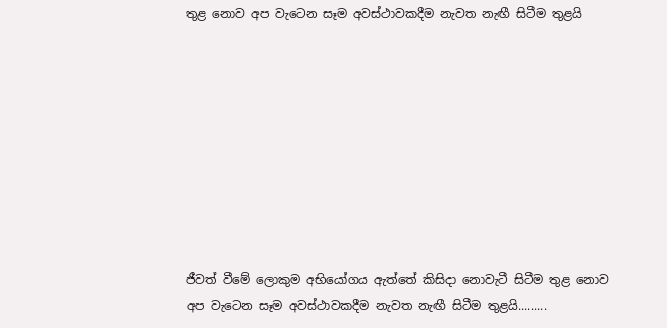තුළ නොව අප වැටෙන සෑම අවස්ථාවකදීම නැවත නැඟී සිටීම තුළයි









ජීවත් වීමේ ලොකුම අභියෝගය ඇත්තේ කිසිදා නොවැටී සිටීම තුළ නොව අප වැටෙන සෑම අවස්ථාවකදීම නැවත නැඟී සිටීම තුළයි.........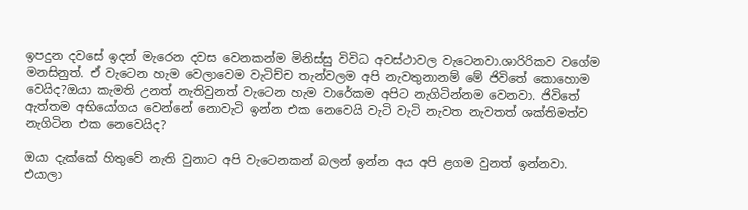ඉපදුන දවසේ ඉදන් මැරෙන දවස වෙනකන්ම මිනිස්සු විවිධ අවස්ථාවල වැටෙනවා.ශාරිරිකව වගේම මනසිනුත්. ඒ වැටෙන හැම වෙලාවෙම වැටිච්ච තැන්වලම අපි නැවතුනානම් මේ ජිවිතේ කොහොම වෙයිද?ඔයා කැමති උනත් නැතිවුනත් වැටෙන හැම වාරේකම අපිට නැගිටින්නම වෙනවා. ජිවිතේ ඇත්තම අභියෝගය වෙන්නේ නොවැටි ඉන්න එක නෙවෙයි වැටි වැටි නැවත නැවතත් ශක්තිමත්ව නැගිටින එක නෙවෙයිද?

ඔයා දැක්කේ හිතුවේ නැති වුනාට අපි වැටෙනකන් බලන් ඉන්න අය අපි ළගම වුනත් ඉන්නවා. එයාලා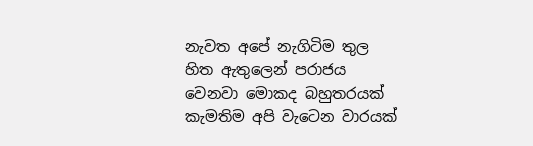නැවත අපේ නැගිටිම තුල හිත ඇතුලෙන් පරාජය වෙනවා මොකද බහුතරයක් කැමතිම අපි වැටෙන වාරයක්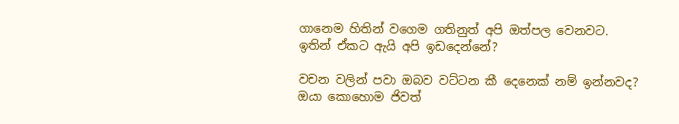ගානෙම හිතින් වගෙම ගතිනුත් අපි ඔත්පල වෙනවට. ඉතින් ඒකට ඇයි අපි ඉඩදෙන්නේ?

වචන වලින් පවා ඔබව වට්ටන කී දෙනෙක් නම් ඉන්නවද? ඔයා කොහොම ජිවත්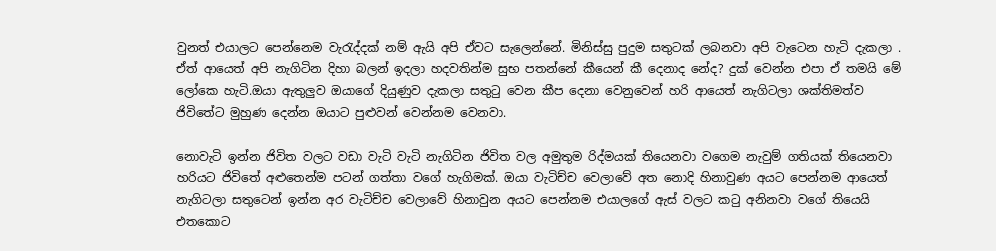වුනත් එයාලට පෙන්නෙම වැරැද්දක් නම් ඇයි අපි ඒවට සැලෙන්නේ. මිනිස්සු පුදුම සතුටක් ලබනවා අපි වැටෙන හැටි දැකලා . ඒත් ආයෙත් අපි නැගිටින දිහා බලන් ඉදලා හදවතින්ම සුභ පතන්නේ කීයෙන් කී දෙනාද නේද? දුක් වෙන්න එපා ඒ තමයි මේ ලෝකෙ හැටි.ඔයා ඇතුලුව ඔයාගේ දියුණුව දැකලා සතුටු වෙන කීප දෙනා වෙනුවෙන් හරි ආයෙත් නැගිටලා ශක්තිමත්ව ජිවිතේට මුහුණ දෙන්න ඔයාට පුළුවන් වෙන්නම වෙනවා.

නොවැටි ඉන්න ජිවිත වලට වඩා වැටි වැටි නැගිටින ජිවිත වල අමුතුම රිද්මයක් තියෙනවා වගෙම නැවුම් ගතියක් තියෙනවා හරියට ජිවිතේ අළුතෙන්ම පටන් ගත්තා වගේ හැගිමක්. ඔයා වැටිච්ච වෙලාවේ අත නොදි හිනාවුණ අයට පෙන්නම ආයෙත් නැගිටලා සතුටෙන් ඉන්න අර වැටිච්ච වෙලාවේ හිනාවුන අයට පෙන්නම එයාලගේ ඇස් වලට කටු අනිනවා වගේ තියෙයි එතකොට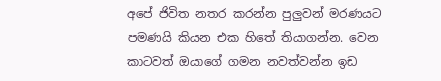අපේ ජිවිත නතර කරන්න පුලුවන් මරණයට පමණයි කියන එක හිතේ තියාගන්න. වෙන කාටවත් ඔයාගේ ගමන නවත්වන්න ඉඩ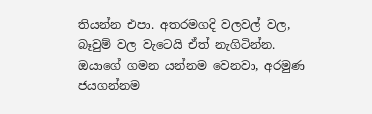තියන්න එපා. අතරමගදි වලවල් වල, බෑවුම් වල වැටෙයි ඒත් නැගිටින්න. ඔයාගේ ගමන යන්නම වෙනවා, අරමුණ ජයගන්නම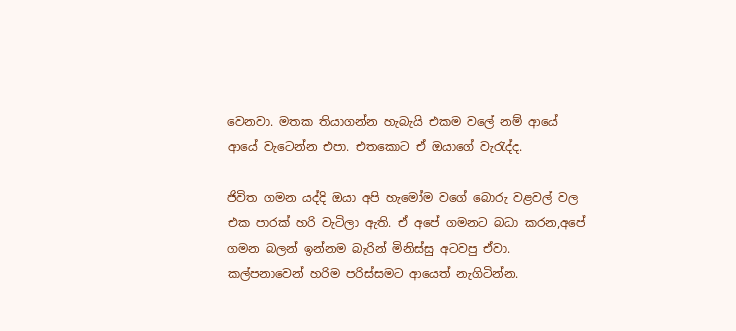වෙනවා. මතක තියාගන්න හැබැයි එකම වලේ නම් ආයේ ආයේ වැටෙන්න එපා. එතකොට ඒ ඔයාගේ වැරැද්ද.

ජිවිත ගමන යද්දි ඔයා අපි හැමෝම වගේ බොරු වළවල් වල එක පාරක් හරි වැටිලා ඇති. ඒ අපේ ගමනට බධා කරන,අපේ ගමන බලන් ඉන්නම බැරින් මිනිස්සු අටවපු ඒවා. කල්පනාවෙන් හරිම පරිස්සමට ආයෙත් නැගිටින්න.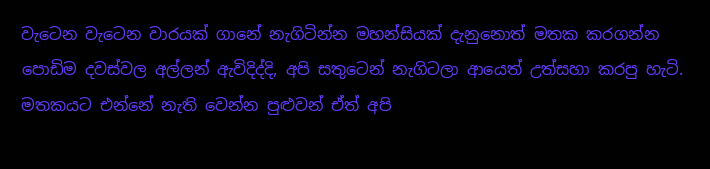වැටෙන වැටෙන වාරයක් ගානේ නැගිටින්න මහන්සියක් දැනුනොත් මතක කරගන්න පොඩිම දවස්වල අල්ලන් ඇවිදිද්දි, අපි සතුටෙන් නැගිටලා ආයෙත් උත්සහා කරපු හැටි. මතකයට එන්නේ නැති වෙන්න පුළුවන් ඒත් අපි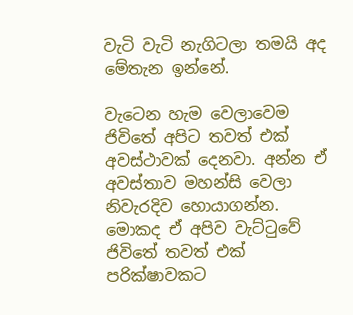වැටි වැටි නැගිටලා තමයි අද මේතැන ඉන්නේ.

වැටෙන හැම වෙලාවෙම ජිවිතේ අපිට තවත් එක් අවස්ථාවක් දෙනවා. අන්න ඒ අවස්තාව මහන්සි වෙලා නිවැරදිව හොයාගන්න. මොකද ඒ අපිව වැට්ටුවේ ජිවිතේ තවත් එක් පරික්ෂාවකට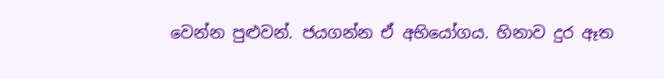වෙන්න පුළුවන්. ජයගන්න ඒ අභියෝගය. හිනාව දුර ඈත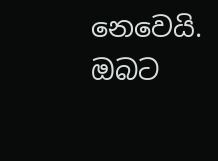නෙවෙයි. ඔබට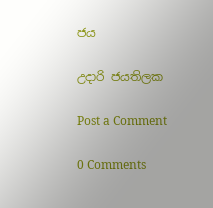ජය

උදාරි ජයතිලක

Post a Comment

0 Comments